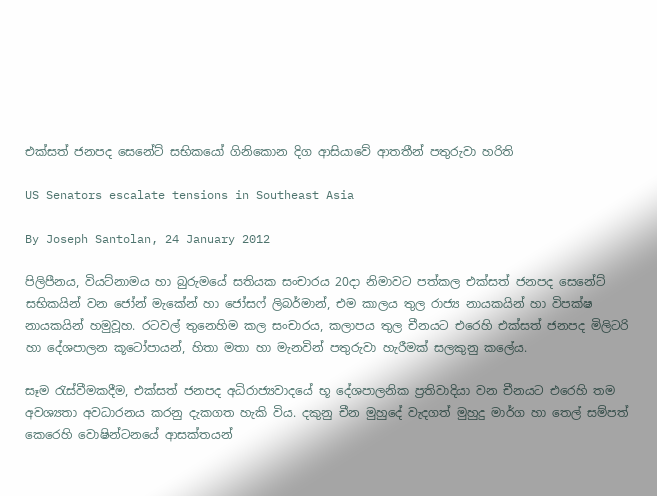එක්සත් ජනපද සෙනේට් සභිකයෝ ගිනිකොන දිග ආසියාවේ ආතතීන් පතුරුවා හරිති

US Senators escalate tensions in Southeast Asia

By Joseph Santolan, 24 January 2012

පිලිපීනය, වියට්නාමය හා බුරුමයේ සතියක සංචාරය 20දා නිමාවට පත්කල එක්සත් ජනපද සෙනේට් සභිකයින් වන ජෝන් මැකේන් හා ජෝසෆ් ලිබර්මාන්, එම කාලය තුල රාජ්‍ය නායකයින් හා විපක්ෂ නායකයින් හමුවූහ. රටවල් තුනෙහිම කල සංචාරය, කලාපය තුල චීනයට එරෙහි එක්සත් ජනපද මිලිටරි හා දේශපාලන කූටෝපායන්, හිතා මතා හා මැනවින් පතුරුවා හැරීමක් සලකුනු කලේය.

සෑම රැස්වීමකදීම, එක්සත් ජනපද අධිරාජ්‍යවාදයේ භූ දේශපාලනික ප්‍රතිවාදියා වන චීනයට එරෙහි තම අවශ්‍යතා අවධාරනය කරනු දැකගත හැකි විය. දකුනු චීන මුහුදේ වැදගත් මුහුදු මාර්ග හා තෙල් සම්පත් කෙරෙහි වොෂින්ටනයේ ආසක්තයන්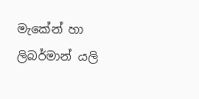මැකේන් හා ලිබර්මාන් යලි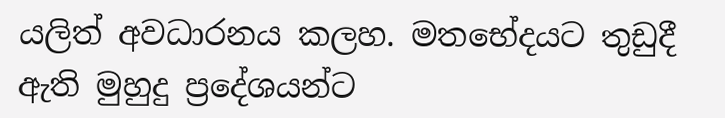යලිත් අවධාරනය කලහ. මතභේදයට තුඩුදී ඇති මුහුදු ප්‍රදේශයන්ට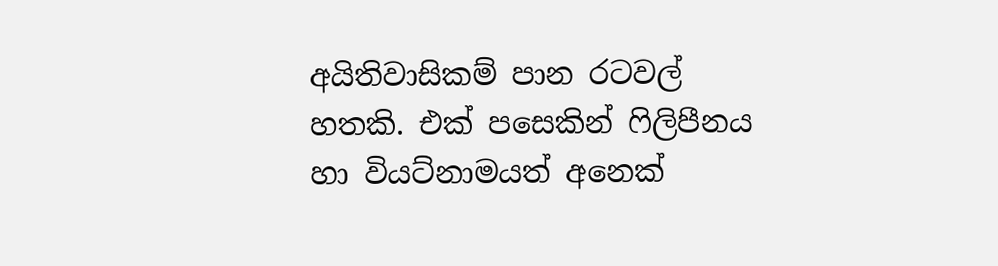අයිතිවාසිකම් පාන රටවල් හතකි. එක් පසෙකින් ෆිලිපීනය හා වියට්නාමයත් අනෙක්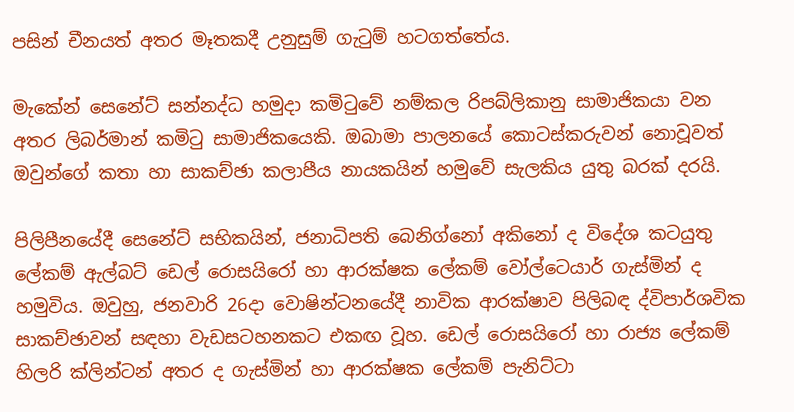පසින් චීනයත් අතර මෑතකදී උනුසුම් ගැටුම් හටගත්තේය.

මැකේන් සෙනේට් සන්නද්ධ හමුදා කමිටුවේ නම්කල රිපබ්ලිකානු සාමාජිකයා වන අතර ලිබර්මාන් කමිටු සාමාජිකයෙකි. ඔබාමා පාලනයේ කොටස්කරුවන් නොවූවත් ඔවුන්ගේ කතා හා සාකච්ඡා කලාපීය නායකයින් හමුවේ සැලකිය යුතු බරක් දරයි.

පිලිපීනයේදී සෙනේට් සභිකයින්, ජනාධිපති බෙනිග්නෝ අකිනෝ ද විදේශ කටයුතු ලේකම් ඇල්බට් ඩෙල් රොසයිරෝ හා ආරක්ෂක ලේකම් වෝල්ටෙයාර් ගැස්මින් ද හමුවිය. ඔවුහු, ජනවාරි 26දා වොෂින්ටනයේදී නාවික ආරක්ෂාව පිලිබඳ ද්විපාර්ශවික සාකච්ඡාවන් සඳහා වැඩසටහනකට එකඟ වූහ. ඩෙල් රොසයිරෝ හා රාජ්‍ය ලේකම් හිලරි ක්ලින්ටන් අතර ද ගැස්මින් හා ආරක්ෂක ලේකම් පැනිට්ටා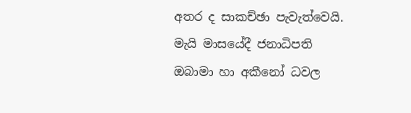අතර ද සාකච්ඡා පැවැත්වෙයි. මැයි මාසයේදී ජනාධිපති ඔබාමා හා අකීනෝ ධවල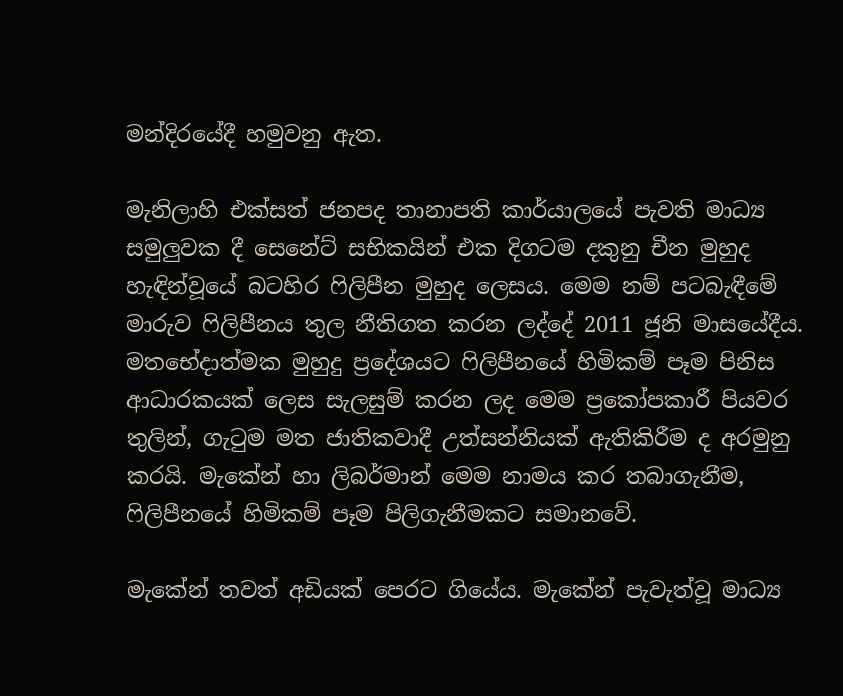මන්දිරයේදී හමුවනු ඇත.

මැනිලාහි එක්සත් ජනපද තානාපති කාර්යාලයේ පැවති මාධ්‍ය සමුලුවක දී සෙනේට් සභිකයින් එක දිගටම දකුනු චීන මුහුද හැඳින්වූයේ බටහිර ෆිලිපීන මුහුද ලෙසය. මෙම නම් පටබැඳීමේ මාරුව ෆිලිපීනය තුල නීතිගත කරන ලද්දේ 2011 ජූනි මාසයේදීය. මතභේදාත්මක මුහුදු ප්‍රදේශයට ෆිලිපීනයේ හිමිකම් පෑම පිනිස ආධාරකයක් ලෙස සැලසුම් කරන ලද මෙම ප්‍රකෝපකාරී පියවර තුලින්, ගැටුම මත ජාතිකවාදී උත්සන්නියක් ඇතිකිරීම ද අරමුනු කරයි. මැකේන් හා ලිබර්මාන් මෙම නාමය කර තබාගැනීම, ෆිලිපීනයේ හිමිකම් පෑම පිලිගැනීමකට සමානවේ.

මැකේන් තවත් අඩියක් පෙරට ගියේය. මැකේන් පැවැත්වූ මාධ්‍ය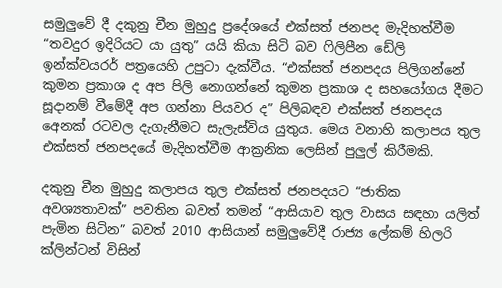සමුලුවේ දී දකුනු චීන මුහුදු ප්‍රදේශයේ එක්සත් ජනපද මැදිහත්වීම “තවදුර ඉදිරියට යා යුතු” යයි කියා සිටි බව ෆිලිපීන ඩේලි ඉන්ක්වයරර් පත්‍ර‍යෙහි උපුටා දැක්වීය. “එක්සත් ජනපදය පිලිගන්නේ කුමන ප්‍රකාශ ද අප පිලි නොගන්නේ කුමන ප්‍රකාශ ද සහයෝගය දීමට සූදානම් වීමේදී අප ගන්නා පියවර ද” පිලිබඳව එක්සත් ජනපදය අ‍ෙනක් රටවල දැගැනීමට සැලැස්විය යුතුය. මෙය වනාහි කලාපය තුල එක්සත් ජනපදයේ මැදිහත්වීම ආක්‍රනික ලෙසින් පුලුල් කිරීමකි.

දකුනු චීන මුහුදු කලාපය තුල එක්සත් ජනපදයට “ජාතික අවශ්‍යතාවක්” පවතින බවත් තමන් “ආසියාව තුල වාසය සඳහා යලිත් පැමින සිටින” බවත් 2010 ආසියාන් සමුලුවේදී රාජ්‍ය ලේකම් හිලරි ක්ලින්ටන් විසින්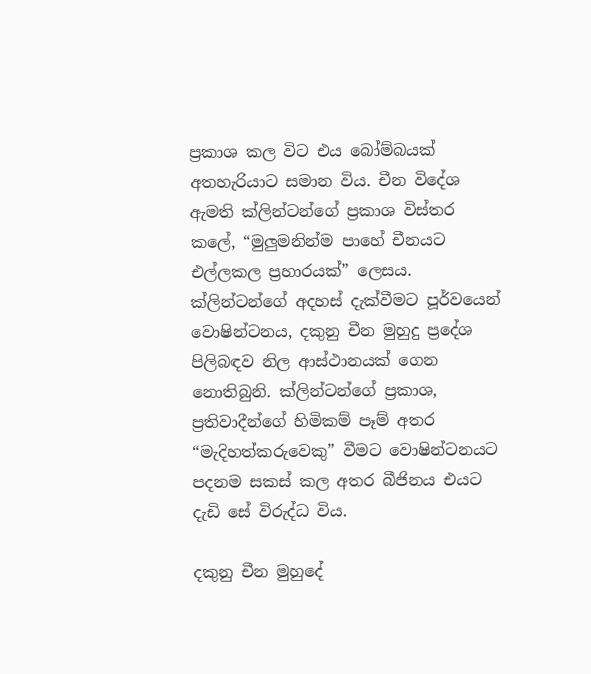ප්‍රකාශ කල විට එය බෝම්බයක් අතහැරියාට සමාන විය. චීන විදේශ ඇමති ක්ලින්ටන්ගේ ප්‍රකාශ විස්තර කලේ, “මුලුමනින්ම පාහේ චීනයට එල්ලකල ප්‍රහාරයක්” ලෙසය. ක්ලින්ටන්ගේ අදහස් දැක්වීමට පූර්වයෙන් වොෂින්ටනය, දකුනු චීන මුහුදු ප්‍රදේශ පිලිබඳව නිල ආස්ථානයක් ගෙන නොතිබුනි. ක්ලින්ටන්ගේ ප්‍රකාශ, ප්‍රතිවාදීන්ගේ හිමිකම් පෑම් අතර “මැදිහත්කරුවෙකු” වීමට වොෂින්ටනයට පදනම සකස් කල අතර බීජිනය එයට දැඩි සේ විරුද්ධ විය.

දකුනු චීන මුහුදේ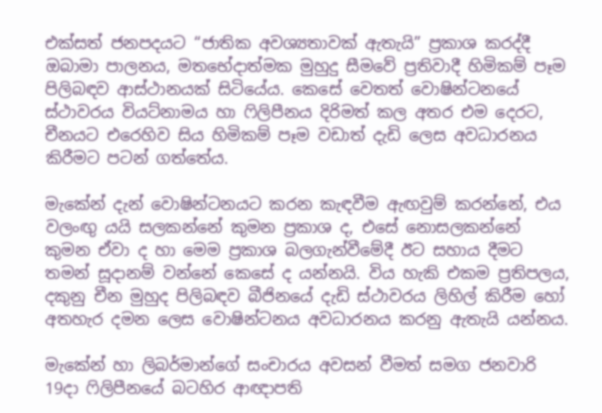එක්සත් ජනපදයට “ජාතික අවශ්‍යතාවක් ඇතැයි” ප්‍රකාශ කරද්දී ඔබාමා පාලනය, මතභේදාත්මක මුහුදු සීමවේ ප්‍රතිවාදී හිමිකම් පෑම පිලිබඳව ආස්ථානයක් සිටියේය. කෙසේ වෙතත් වොෂින්ටනයේ ස්ථාවරය වියට්නාමය හා ෆිලිපීනය දිරිමත් කල අතර එම දෙරට, චීනයට එරෙහිව සිය හිමිකම් පෑම වඩාත් දැඩි ලෙස අවධාරනය කිරීමට පටන් ගත්තේය.

මැකේන් දැන් වොෂින්ටනයට කරන කැඳවීම ඇඟවුම් කරන්නේ, එය වලංඟු යයි සලකන්නේ කුමන ප්‍රකාශ ද, එසේ නොසලකන්නේ කුමන ඒවා ද හා මෙම ප්‍රකාශ බලගැන්වීමේදී ඊට සහාය දීමට තමන් සූදානම් වන්නේ කෙසේ ද යන්නයි. විය හැකි එකම ප්‍රතිපලය, දකුනු චීන මුහුද පිලිබඳව බීජිනයේ දැඩි ස්ථාවරය ලිහිල් කිරීම හෝ අතහැර දමන ලෙස වොෂින්ටනය අවධාරනය කරනු ඇතැයි යන්නය.

මැකේන් හා ලිබර්මාන්ගේ සංචාරය අවසන් වීමත් සමග ජනවාරි 19දා ෆිලිපීනයේ බටහිර ආඥාපති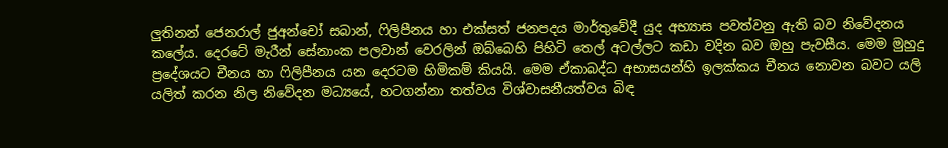ලුතිනන් ජෙනරාල් ජුඅන්චෝ සබාන්, ෆිලිපීනය හා එක්සත් ජනපදය මාර්තුවේදී යුද අභ්‍යාස පවත්වනු ඇති බව නිවේදනය කලේය. දෙරටේ මැරීන් සේනාංක පලවාන් වෙරලින් ඔබ්බෙහි පිහිටි තෙල් අටල්ලට කඩා වදින බව ඔහු පැවසීය. මෙම මුහුදු ප්‍රදේශයට චීනය හා ෆිලිපීනය යන දෙරටම හිමිකම් කියයි. මෙම ඒකාබද්ධ අභාසයන්හි ඉලක්කය චීනය නොවන බවට යලි යලිත් කරන නිල නිවේදන මධ්‍යයේ, හටගන්නා තත්වය විශ්වාසනීයත්වය බිඳ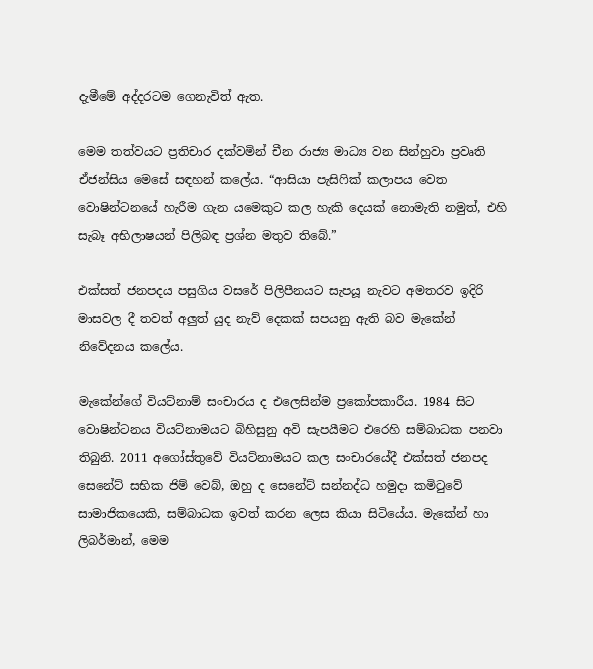දැමීමේ අද්දරටම ගෙනැවිත් ඇත.

මෙම තත්වයට ප්‍රතිචාර දක්වමින් චීන රාජ්‍ය මාධ්‍ය වන සින්හුවා ප්‍රවෘති ඒජන්සිය මෙසේ සඳහන් කලේය. “ආසියා පැසිෆික් කලාපය වෙත වොෂින්ටනයේ හැරීම ගැන යමෙකුට කල හැකි දෙයක් නොමැති නමුත්, එහි සැබෑ අභිලාෂයන් පිලිබඳ ප්‍රශ්න මතුව තිබේ.”

එක්සත් ජනපදය පසුගිය වසරේ පිලිපීනයට සැපයූ නැවට අමතරව ඉදිරි මාසවල දී තවත් අලුත් යුද නැව් දෙකක් සපයනු ඇති බව මැකේන් නිවේදනය කලේය.

මැකේන්ගේ වියට්නාම් සංචාරය ද එලෙසින්ම ප්‍රකෝපකාරීය. 1984 සිට වොෂින්ටනය වියට්නාමයට බිහිසුනු අවි සැපයීමට එරෙහි සම්බාධක පනවා තිබුනි. 2011 අගෝස්තුවේ වියට්නාමයට කල සංචාරයේදී එක්සත් ජනපද සෙනේට් සභික ජිම් වෙබ්, ඔහු ද සෙනේට් සන්නද්ධ හමුදා කමිටුවේ සාමාජිකයෙකි, සම්බාධක ඉවත් කරන ලෙස කියා සිටියේය. මැකේන් හා ලිබර්මාන්, මෙම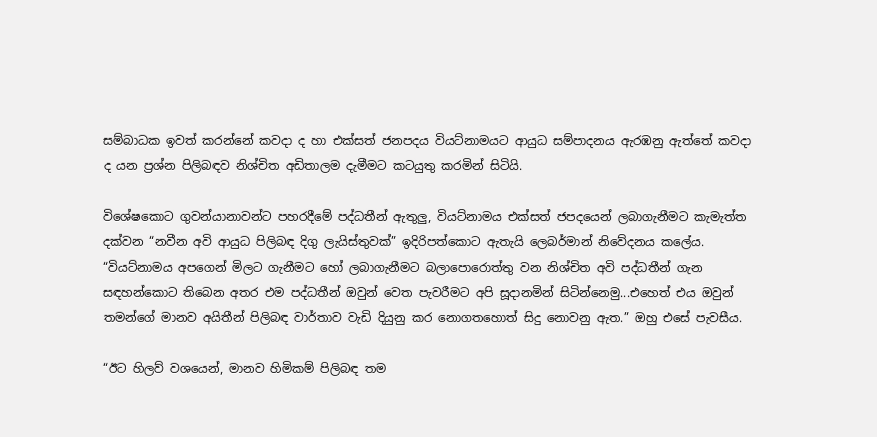සම්බාධක ඉවත් කරන්නේ කවදා ද හා එක්සත් ජනපදය වියට්නාමයට ආයුධ සම්පාදනය ඇරඹනු ඇත්තේ කවදා ද යන ප්‍රශ්න පිලිබඳව නිශ්චිත අඩිතාලම දැමීමට කටයුතු කරමින් සිටියි.

විශේෂකොට ගුවන්යානාවන්ට පහරදීමේ පද්ධතීන් ඇතුලු, වියට්නාමය එක්සත් ජපදයෙන් ලබාගැනීමට කැමැත්ත දක්වන “නවීන අවි ආයුධ පිලිබඳ දිගු ලැයිස්තුවක්” ඉදිරිපත්කොට ඇතැයි ලෙබර්මාන් නිවේදනය කලේය. “වියට්නාමය අපගෙන් මිලට ගැනීමට හෝ ලබාගැනීමට බලාපොරොත්තු වන නිශ්චිත අවි පද්ධතීන් ගැන සඳහන්කොට තිබෙන අතර එම පද්ධතීන් ඔවුන් වෙත පැවරීමට අපි සූදානමින් සිටින්නෙමු...එහෙත් එය ඔවුන් තමන්ගේ මානව අයිතීන් පිලිබඳ වාර්තාව වැඩි දියුනු කර නොගතහොත් සිදු නොවනු ඇත.” ඔහු එසේ පැවසීය.

“ඊට හිලව් වශයෙන්, මානව හිමිකම් පිලිබඳ තම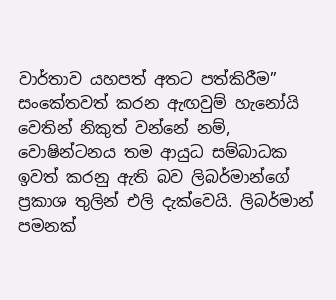වාර්තාව යහපත් අතට පත්කිරීම” සංකේතවත් කරන ඇඟවුම් හැනෝයි වෙතින් නිකුත් වන්නේ නම්, වොෂින්ටනය තම ආයුධ සම්බාධක ඉවත් කරනු ඇති බව ලිබර්මාන්ගේ ප්‍රකාශ තුලින් එලි දැක්වෙයි. ලිබර්මාන් පමනක්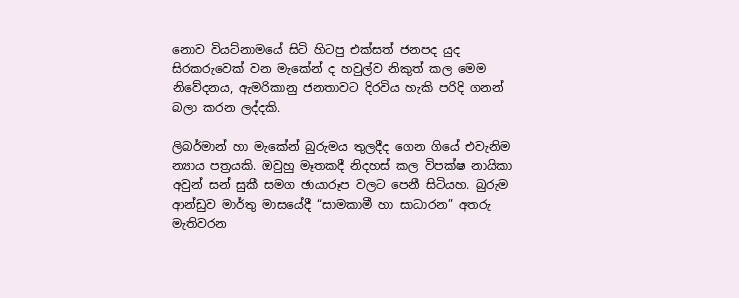නොව වියට්නාමයේ සිටි හිටපු එක්සත් ජනපද යුද සිරකරුවෙක් වන මැකේන් ද හවුල්ව නිකුත් කල මෙම නිවේදනය, ඇමරිකානු ජනතාවට දිරවිය හැකි පරිදි ගනන් බලා කරන ලද්දකි.

ලිබර්මාන් හා මැකේන් බුරුමය තුලදීද ගෙන ගියේ එවැනිම න්‍යාය පත්‍රයකි. ඔවුහු මෑතකදී නිදහස් කල විපක්ෂ නායිකා අවුන් සන් සුකී සමග ඡායාරූප වලට පෙනී සිටියහ. බුරුම ආන්ඩුව මාර්තු මාසයේදී “සාමකාමී හා සාධාරන” අතරු මැතිවරන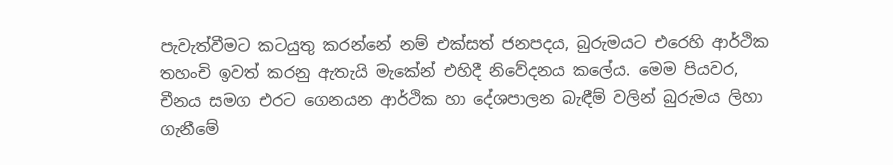පැවැත්වීමට කටයුතු කරන්නේ නම් එක්සත් ජනපදය, බුරුමයට එරෙහි ආර්ථික තහංචි ඉවත් කරනු ඇතැයි මැකේන් එහිදී නිවේදනය කලේය. මෙම පියවර, චීනය සමග එරට ගෙනයන ආර්ථික හා දේශපාලන බැඳීම් වලින් බුරුමය ලිහා ගැනීමේ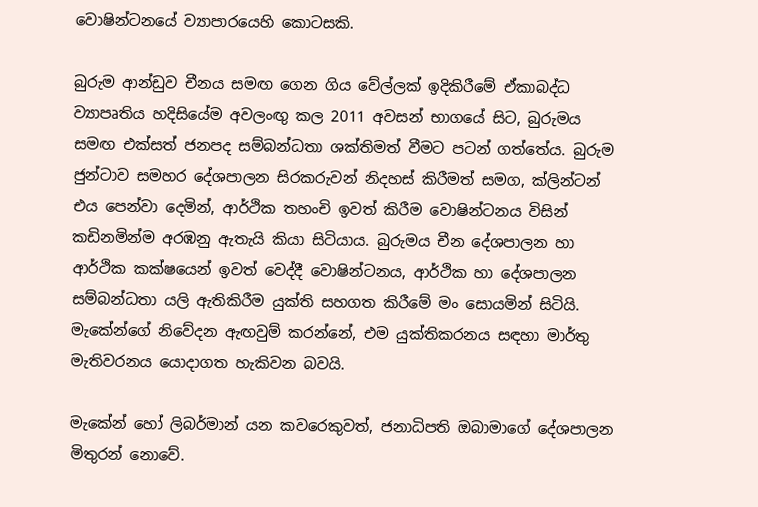වොෂින්ටනයේ ව්‍යාපාරයෙහි කොටසකි.

බුරුම ආන්ඩුව චීනය සමඟ ගෙන ගිය වේල්ලක් ඉදිකිරීමේ ඒකාබද්ධ ව්‍යාපෘතිය හදිසියේම අවලංඟු කල 2011 අවසන් භාගයේ සිට, බුරුමය සමඟ එක්සත් ජනපද සම්බන්ධතා ශක්තිමත් වීමට පටන් ගත්තේය. බුරුම ජුන්ටාව සමහර දේශපාලන සිරකරුවන් නිදහස් කිරීමත් සමග, ක්ලින්ටන් එය පෙන්වා දෙමින්, ආර්ථික තහංචි ඉවත් කිරීම වොෂින්ටනය විසින් කඩිනමින්ම අරඹනු ඇතැයි කියා සිටියාය. බුරුමය චීන දේශපාලන හා ආර්ථික කක්ෂයෙන් ඉවත් වෙද්දී වොෂින්ටනය, ආර්ථික හා දේශපාලන සම්බන්ධතා යලි ‍ඇතිකිරීම යුක්ති සහගත කිරීමේ මං සොයමින් සිටියි. මැකේන්ගේ නිවේදන ඇඟවුම් කරන්නේ, එම යුක්තිකරනය සඳහා මාර්තු මැතිවරනය යොදාගත හැකිවන බවයි.

මැකේන් හෝ ලිබර්මාන් යන කවරෙකුවත්, ජනාධිපති ඔබාමාගේ දේශපාලන මිතුරන් නොවේ.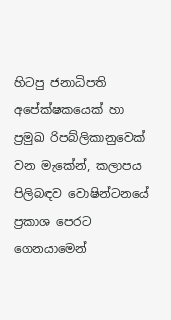හිටපු ජනාධිපති අපේක්ෂකයෙක් හා ප්‍රමුඛ රිපබ්ලිකානුවෙක් වන මැකේන්, කලාපය පිලිබඳව වොෂින්ටනයේ ප්‍රකාශ පෙරට ගෙනයාමෙන්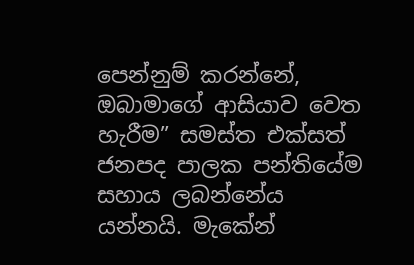පෙන්නුම් කරන්නේ, ඔබාමාගේ ආසියාව වෙත හැරීම” සමස්ත එක්සත් ජනපද පාලක පන්තියේම සහාය ලබන්නේය යන්නයි. මැකේන්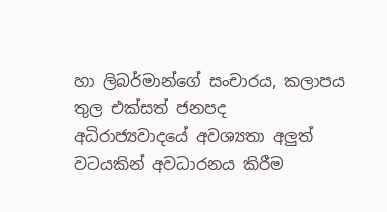හා ලිබර්මාන්ගේ සංචාරය, කලාපය තුල එක්සත් ජනපද අධිරාජ්‍යවාදයේ අවශ්‍යතා අලුත් වටයකින් අවධාරනය කිරීම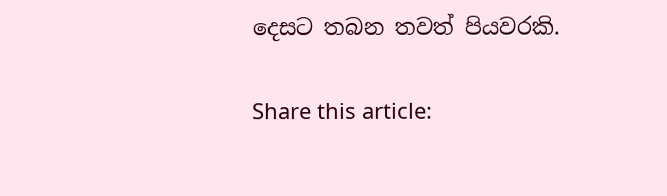දෙසට තබන තවත් පියවරකි.

Share this article: